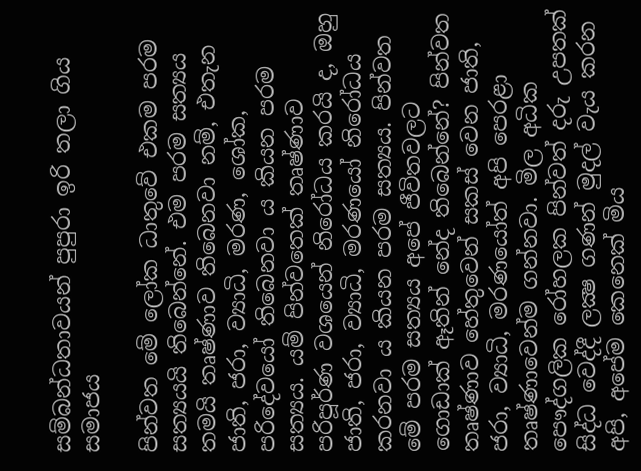සම්බන්ධතාවයන් පුපුරා ඉරි තලා ගිය සමාජය

පින්වත මේ ලෝක ධාතුවේ එකම පරම සත්‍යයයි තිබෙන්නේ. එම පරම සත්‍යය තමයි තෘෂ්ණාව තිබෙනවා නම්, එතැන ජාති, ජරා, ව්‍යාධි, මරණ, ශෝක, පරිදේවයෝ තිබෙනවා ය කියන පරම සත්‍යය. යම් පින්වතෙක් තෘෂ්ණාව පරිපූර්ණ වශයෙන් නිරෝධය කරයි ද, ඔහු ජාති, ජරා, ව්‍යාධි, මරණයෝ නිරෝධය කරනවා ය කියන පරම සත්‍යය. පින්වත මේ පරම සත්‍යය අපේ ජීවිතවලට ගොඩාක් ඈතින් නේද තිබෙන්නේ? පින්වත තෘෂ්ණාව හේතුවෙන් සකස් වෙන ජාති, ජරා, ව්‍යාධි, මරණයෝත් අපි පෙරළා තෘෂ්ණාවෙන්ම ගන්නවා. මිල අධික පෞද්ගලික රෝහලක පින්වත් දරු උපතක් සිද්ධ වෙද්දී ලක්‍ෂ ගණන් මුදල් වැය කරන අපි, අපේම කෙනෙක් මිය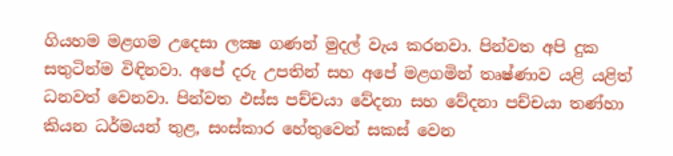ගියහම මළගම උදෙසා ලක්‍ෂ ගණන් මුදල් වැය කරනවා. පින්වත අපි දුක සතුටින්ම විඳිනවා. අපේ දරු උපතින් සහ අපේ මළගමින් තෘෂ්ණාව යළි යළිත් ධනවත් වෙනවා. පින්වත ඵස්ස පච්චයා වේදනා සහ වේදනා පච්චයා තණ්හා කියන ධර්මයන් තුළ, සංස්කාර හේතුවෙන් සකස් වෙන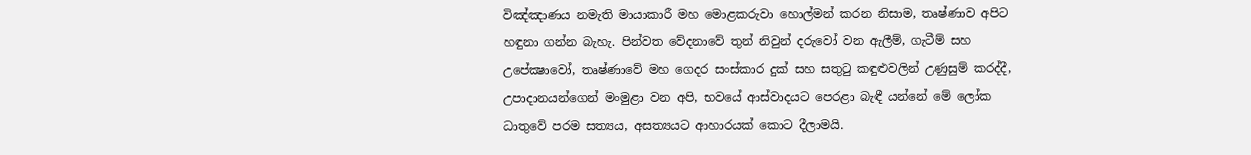විඤ්ඤාණය නමැති මායාකාරී මහ මොළකරුවා හොල්මන් කරන නිසාම, තෘෂ්ණාව අපිට හඳුනා ගන්න බැහැ. පින්වත වේදනාවේ තුන් නිවුන් දරුවෝ වන ඇලීම්, ගැටීම් සහ උපේක්‍ෂාවෝ, තෘෂ්ණාවේ මහ ගෙදර සංස්කාර දුක් සහ සතුටු කඳුළුවලින් උණුසුම් කරද්දී, උපාදානයන්ගෙන් මංමුළා වන අපි, භවයේ ආස්වාදයට පෙරළා බැඳී යන්නේ මේ ලෝක ධාතුවේ පරම සත්‍යය, අසත්‍යයට ආහාරයක් කොට දීලාමයි.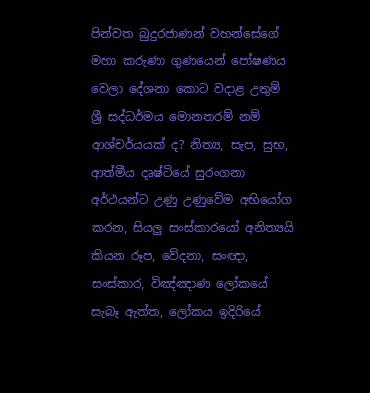පින්වත බුදුරජාණන් වහන්සේගේ මහා කරුණා ගුණයෙන් පෝෂණය වෙලා දේශනා කොට වදාළ උතුම් ශ්‍රී සද්ධර්මය මොනතරම් නම් ආශ්චර්යයක් ද? නිත්‍ය, සැප, සුභ, ආත්මීය දෘෂ්ටියේ සුරංගනා අර්ථයන්ට උණු උණුවේම අභියෝග කරන, සියලු සංස්කාරයෝ අනිත්‍යයි කියන රූප, වේදනා, සංඥා, සංස්කාර, විඤ්ඤාණ ලෝකයේ සැබෑ ඇත්ත, ලෝකය ඉදිරියේ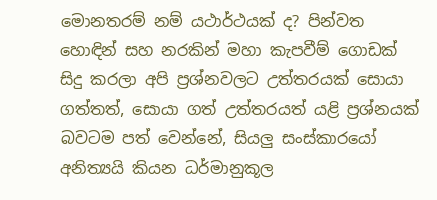මොනතරම් නම් යථාර්ථයක් ද? පින්වත හොඳින් සහ නරකින් මහා කැපවීම් ගොඩක් සිදු කරලා අපි ප්‍රශ්නවලට උත්තරයක් සොයා ගත්තත්, සොයා ගත් උත්තරයත් යළි ප්‍රශ්නයක් බවටම පත් වෙන්නේ, සියලු සංස්කාරයෝ අනිත්‍යයි කියන ධර්මානුකූල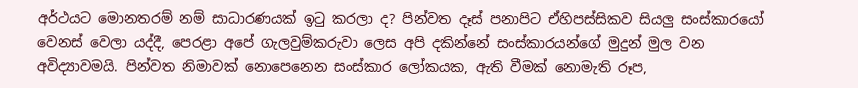අර්ථයට මොනතරම් නම් සාධාරණයක් ඉටු කරලා ද? පින්වත දෑස් පනාපිට ඒහිපස්සිකව සියලු සංස්කාරයෝ වෙනස් වෙලා යද්දී, පෙරළා අපේ ගැලවුම්කරුවා ලෙස අපි දකින්නේ සංස්කාරයන්ගේ මුදුන් මුල වන අවිද්‍යාවමයි. පින්වත නිමාවක් නොපෙනෙන සංස්කාර ලෝකයක, ඇති වීමක් නොමැති රූප,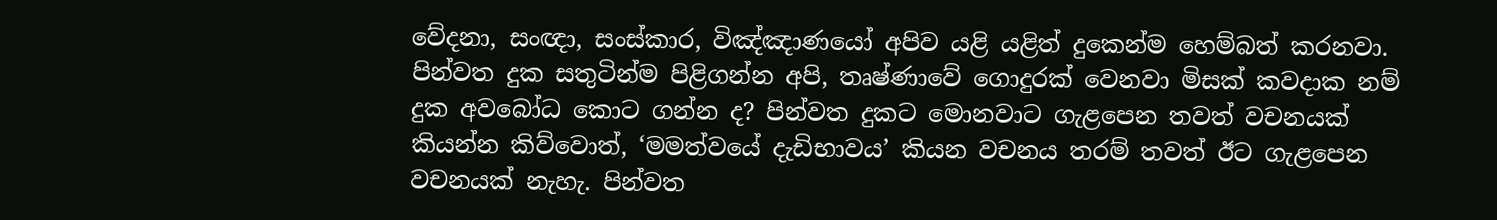වේදනා, සංඥා, සංස්කාර, විඤ්ඤාණයෝ අපිව යළි යළිත් දුකෙන්ම හෙම්බත් කරනවා. පින්වත දුක සතුටින්ම පිළිගන්න අපි, තෘෂ්ණාවේ ගොදුරක් වෙනවා මිසක් කවදාක නම් දුක අවබෝධ කොට ගන්න ද? පින්වත දුකට මොනවාට ගැළපෙන තවත් වචනයක් කියන්න කිව්වොත්, ‘මමත්වයේ දැඩිභාවය’ කියන වචනය තරම් තවත් ඊට ගැළපෙන වචනයක් නැහැ. පින්වත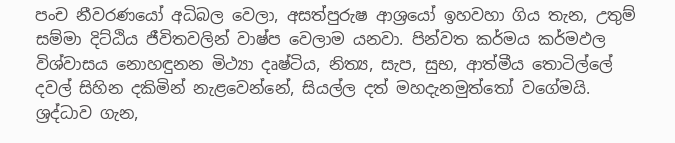පංච නීවරණයෝ අධිබල වෙලා, අසත්පුරුෂ ආශ්‍රයෝ ඉහවහා ගිය තැන, උතුම් සම්මා දිට්ඨිය ජීවිතවලින් වාෂ්ප වෙලාම යනවා. පින්වත කර්මය කර්මඵල විශ්වාසය නොහඳුනන මිථ්‍යා දෘෂ්ටිය, නිත්‍ය, සැප, සුභ, ආත්මීය තොටිල්ලේ දවල් සිහින දකිමින් නැළවෙන්නේ, සියල්ල දත් මහදැනමුත්තෝ වගේමයි. ශ්‍රද්ධාව ගැන,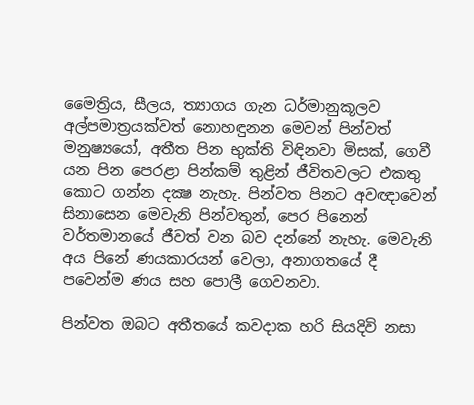මෛත්‍රිය, සීලය, ත්‍යාගය ගැන ධර්මානුකූලව අල්පමාත්‍රයක්වත් නොහඳුනන මෙවන් පින්වත් මනුෂ්‍යයෝ, අතීත පින භුක්ති විඳිනවා මිසක්, ගෙවී යන පින පෙරළා පින්කම් තුළින් ජීවිතවලට එකතු කොට ගන්න දක්‍ෂ නැහැ. පින්වත පිනට අවඥාවෙන් සිනාසෙන මෙවැනි පින්වතුන්, පෙර පිනෙන් වර්තමානයේ ජීවත් වන බව දන්නේ නැහැ. මෙවැනි අය පිනේ ණයකාරයන් වෙලා, අනාගතයේ දී පවෙන්ම ණය සහ පොලී ගෙවනවා.

පින්වත ඔබට අතීතයේ කවදාක හරි සියදිවි නසා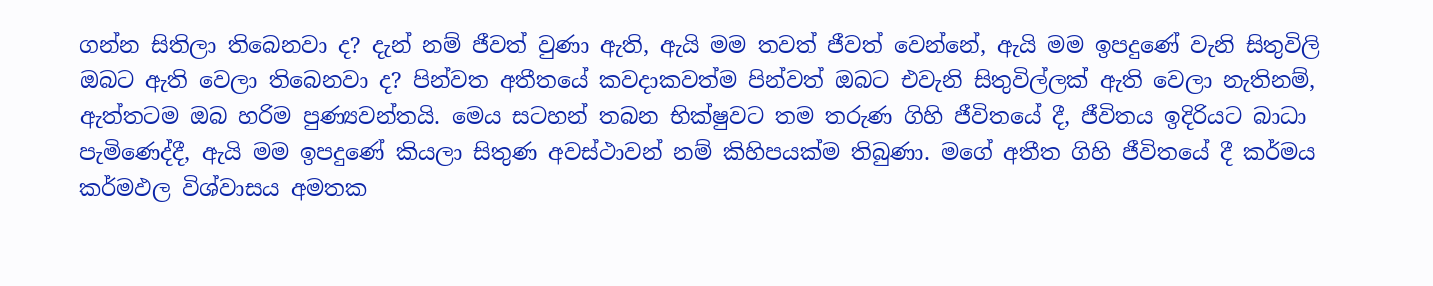ගන්න සිතිලා තිබෙනවා ද? දැන් නම් ජීවත් වුණා ඇති, ඇයි මම තවත් ජීවත් වෙන්නේ, ඇයි මම ඉපදුණේ වැනි සිතුවිලි ඔබට ඇති වෙලා තිබෙනවා ද? පින්වත අතීතයේ කවදාකවත්ම පින්වත් ඔබට එවැනි සිතුවිල්ලක් ඇති වෙලා නැතිනම්, ඇත්තටම ඔබ හරිම පුණ්‍යවන්තයි. මෙය සටහන් තබන භික්ෂුවට තම තරුණ ගිහි ජීවිතයේ දී, ජීවිතය ඉදිරියට බාධා පැමිණෙද්දී, ඇයි මම ඉපදුණේ කියලා සිතුණ අවස්ථාවන් නම් කිහිපයක්ම තිබුණා. මගේ අතීත ගිහි ජීවිතයේ දී කර්මය කර්මඵල විශ්වාසය අමතක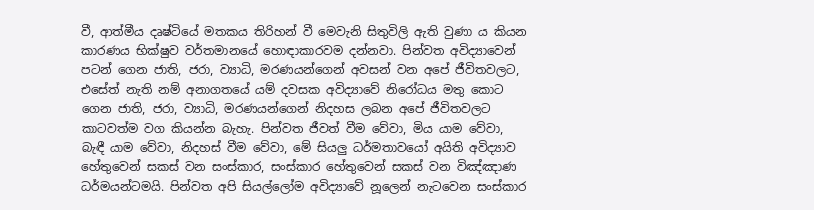වී, ආත්මීය දෘෂ්ටියේ මතකය තිරිහන් වී මෙවැනි සිතුවිලි ඇති වුණා ය කියන කාරණය භික්ෂුව වර්තමානයේ හොඳාකාරවම දන්නවා. පින්වත අවිද්‍යාවෙන් පටන් ගෙන ජාති, ජරා, ව්‍යාධි, මරණයන්ගෙන් අවසන් වන අපේ ජීවිතවලට, එසේත් නැති නම් අනාගතයේ යම් දවසක අවිද්‍යාවේ නිරෝධය මතු කොට ගෙන ජාති, ජරා, ව්‍යාධි, මරණයන්ගෙන් නිදහස ලබන අපේ ජීවිතවලට කාටවත්ම වග කියන්න බැහැ. පින්වත ජීවත් වීම වේවා, මිය යාම වේවා, බැඳී යාම වේවා, නිදහස් වීම වේවා, මේ සියලු ධර්මතාවයෝ අයිති අවිද්‍යාව හේතුවෙන් සකස් වන සංස්කාර, සංස්කාර හේතුවෙන් සකස් වන විඤ්ඤාණ ධර්මයන්ටමයි. පින්වත අපි සියල්ලෝම අවිද්‍යාවේ නූලෙන් නැටවෙන සංස්කාර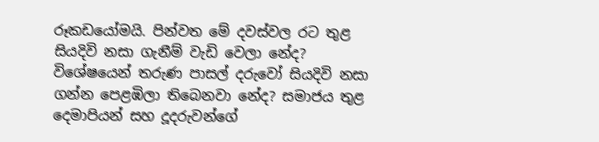රූකඩයෝමයි. පින්වත මේ දවස්වල රට තුළ සියදිවි නසා ගැනීම් වැඩි වෙලා නේද? විශේෂයෙන් තරුණ පාසල් දරුවෝ සියදිවි නසා ගන්න පෙළඹිලා තිබෙනවා නේද? සමාජය තුළ දෙමාපියන් සහ දූදරුවන්ගේ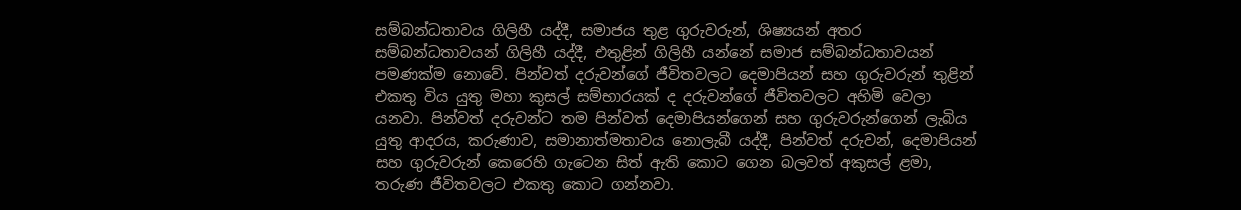සම්බන්ධතාවය ගිලිහී යද්දී, සමාජය තුළ ගුරුවරුන්, ශිෂ්‍යයන් අතර සම්බන්ධතාවයන් ගිලිහී යද්දී, එතුළින් ගිලිහී යන්නේ සමාජ සම්බන්ධතාවයන් පමණක්ම නොවේ. පින්වත් දරුවන්ගේ ජීවිතවලට දෙමාපියන් සහ ගුරුවරුන් තුළින් එකතු විය යුතු මහා කුසල් සම්භාරයක් ද දරුවන්ගේ ජීවිතවලට අහිමි වෙලා යනවා. පින්වත් දරුවන්ට තම පින්වත් දෙමාපියන්ගෙන් සහ ගුරුවරුන්ගෙන් ලැබිය යුතු ආදරය, කරුණාව, සමානාත්මතාවය නොලැබී යද්දී, පින්වත් දරුවන්, දෙමාපියන් සහ ගුරුවරුන් කෙරෙහි ගැටෙන සිත් ඇති කොට ගෙන බලවත් අකුසල් ළමා, තරුණ ජීවිතවලට එකතු කොට ගන්නවා.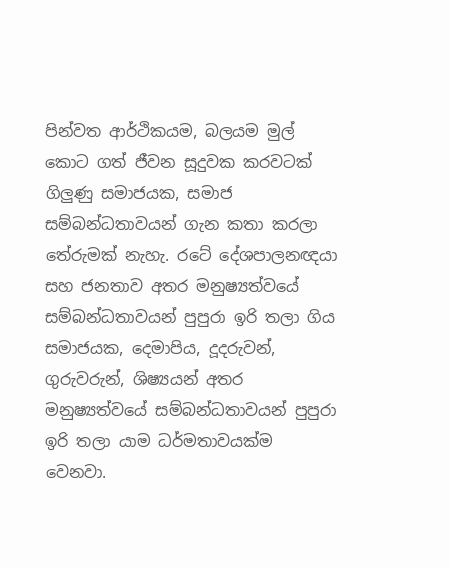පින්වත ආර්ථිකයම, බලයම මුල් කොට ගත් ජීවන සූදුවක කරවටක් ගිලුණු සමාජයක, සමාජ සම්බන්ධතාවයන් ගැන කතා කරලා තේරුමක් නැහැ. රටේ දේශපාලනඥයා සහ ජනතාව අතර මනුෂ්‍යත්වයේ සම්බන්ධතාවයන් පුපුරා ඉරි තලා ගිය සමාජයක, දෙමාපිය, දූදරුවන්, ගුරුවරුන්, ශිෂ්‍යයන් අතර මනුෂ්‍යත්වයේ සම්බන්ධතාවයන් පුපුරා ඉරි තලා යාම ධර්මතාවයක්ම වෙනවා.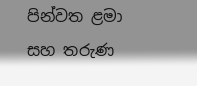පින්වත ළමා සහ තරුණ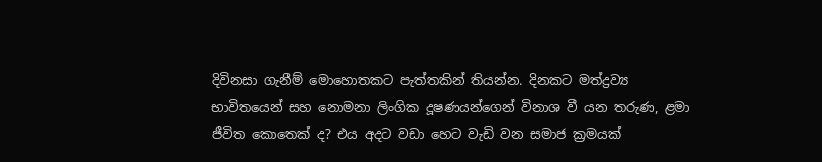දිවිනසා ගැනීම් මොහොතකට පැත්තකින් තියන්න. දිනකට මත්ද්‍රව්‍ය භාවිතයෙන් සහ නොමනා ලිංගික දූෂණයන්ගෙන් විනාශ වී යන තරුණ, ළමා ජීවිත කොතෙක් ද? එය අදට වඩා හෙට වැඩි වන සමාජ ක්‍රමයක්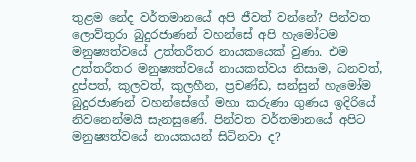තුළම නේද වර්තමානයේ අපි ජීවත් වන්නේ? පින්වත ලොව්තුරා බුදුරජාණන් වහන්සේ අපි හැමෝටම මනුෂ්‍යත්වයේ උත්තරීතර නායකයෙක් වුණා. එම උත්තරීතර මනුෂ්‍යත්වයේ නායකත්වය නිසාම, ධනවත්, දුප්පත්, කුලවත්, කුලහීන, ප්‍රචණ්ඩ, සන්සුන් හැමෝම බුදුරජාණන් වහන්සේගේ මහා කරුණා ගුණය ඉදිරියේ නිවනෙන්මයි සැනසුණේ. පින්වත වර්තමානයේ අපිට මනුෂ්‍යත්වයේ නායකයන් සිටිනවා ද?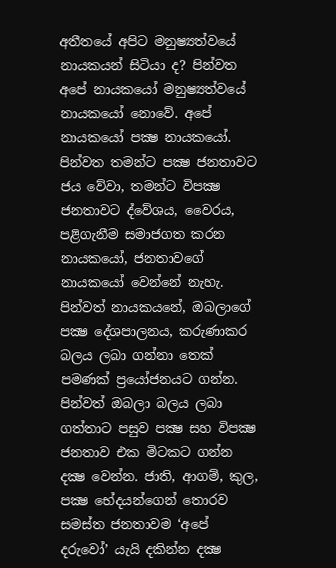අතීතයේ අපිට මනුෂ්‍යත්වයේ නායකයන් සිටියා ද? පින්වත අපේ නායකයෝ මනුෂ්‍යත්වයේ නායකයෝ නොවේ. අපේ නායකයෝ පක්‍ෂ නායකයෝ. පින්වත තමන්ට පක්‍ෂ ජනතාවට ජය වේවා, තමන්ට විපක්‍ෂ ජනතාවට ද්වේශය, වෛරය, පළිගැනීම සමාජගත කරන නායකයෝ, ජනතාවගේ නායකයෝ වෙන්නේ නැහැ. පින්වත් නායකයනේ, ඔබලාගේ පක්‍ෂ දේශපාලනය, කරුණාකර බලය ලබා ගන්නා තෙක් පමණක් ප්‍රයෝජනයට ගන්න. පින්වත් ඔබලා බලය ලබා ගත්තාට පසුව පක්‍ෂ සහ විපක්‍ෂ ජනතාව එක මිටකට ගන්න දක්‍ෂ වෙන්න. ජාති, ආගම්, කුල, පක්‍ෂ භේදයන්ගෙන් තොරව සමස්ත ජනතාවම ‘අපේ දරුවෝ’ යැයි දකින්න දක්‍ෂ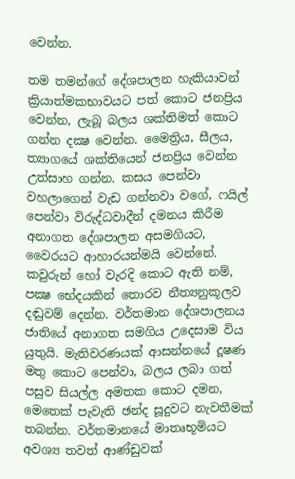වෙන්න.

තම තමන්ගේ දේශපාලන හැකියාවන් ක්‍රියාත්මකභාවයට පත් කොට ජනප්‍රිය වෙන්න, ලැබූ බලය ශක්තිමත් කොට ගන්න දක්‍ෂ වෙන්න. මෛත්‍රිය, සීලය, ත්‍යාගයේ ශක්තියෙන් ජනප්‍රිය වෙන්න උත්සාහ ගන්න. කසය පෙන්වා වහලාගෙන් වැඩ ගන්නවා වගේ, ෆයිල් පෙන්වා විරුද්ධවාදීන් දමනය කිරීම අනාගත දේශපාලන අසමගියට, වෛරයට ආහාරයන්මයි වෙන්නේ. කවුරුන් හෝ වැරදි කොට ඇති නම්, පක්‍ෂ භේදයකින් තොරව නීත්‍යනුකූලව දඬුවම් දෙන්න. වර්තමාන දේශපාලනය ජාතියේ අනාගත සමගිය උදෙසාම විය යුතුයි. මැතිවරණයක් ආසන්නයේ දූෂණ මතු කොට පෙන්වා, බලය ලබා ගත් පසුව සියල්ල අමතක කොට දමන, මෙතෙක් පැවැති ඡන්ද සූදුවට නැවතීමක් තබන්න. වර්තමානයේ මාතෘභූමියට අවශ්‍ය තවත් ආණ්ඩුවක්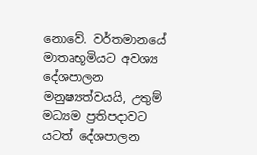නොවේ. වර්තමානයේ මාතෘභූමියට අවශ්‍ය දේශපාලන මනුෂ්‍යත්වයයි, උතුම් මධ්‍යම ප්‍රතිපදාවට යටත් දේශපාලන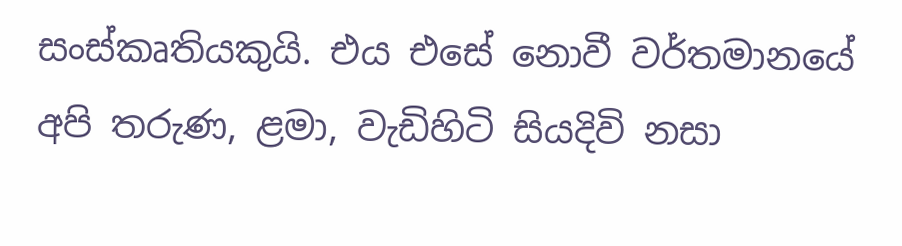සංස්කෘතියකුයි. එය එසේ නොවී වර්තමානයේ අපි තරුණ, ළමා, වැඩිහිටි සියදිවි නසා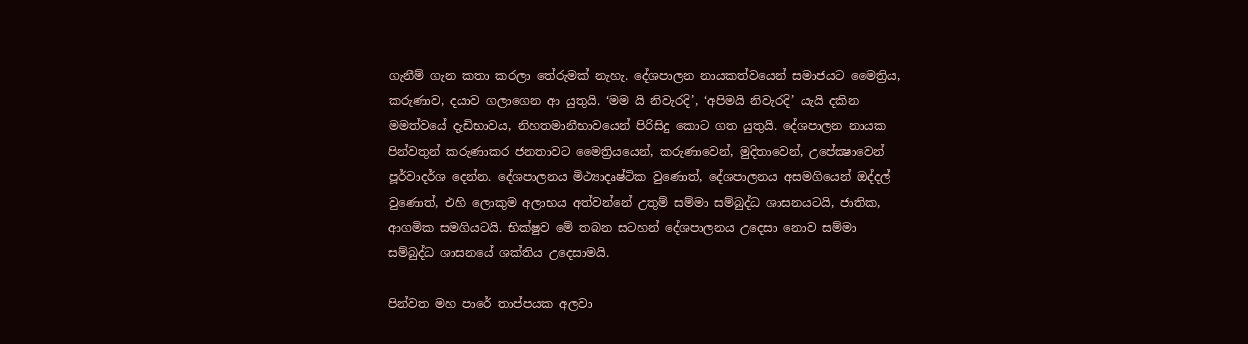ගැනීම් ගැන කතා කරලා තේරුමක් නැහැ. දේශපාලන නායකත්වයෙන් සමාජයට මෛත්‍රිය, කරුණාව, දයාව ගලාගෙන ආ යුතුයි. ‘මම යි නිවැරදි’, ‘අපිමයි නිවැරදි’ යැයි දකින මමත්වයේ දැඩිභාවය, නිහතමානීභාවයෙන් පිරිසිදු කොට ගත යුතුයි. දේශපාලන නායක පින්වතුන් කරුණාකර ජනතාවට මෛත්‍රියයෙන්, කරුණාවෙන්, මුදිතාවෙන්, උපේක්‍ෂාවෙන් පූර්වාදර්ශ දෙන්න. දේශපාලනය මිථ්‍යාදෘෂ්ටික වුණොත්, දේශපාලනය අසමගියෙන් ඔද්දල් වුණොත්, එහි ලොකුම අලාභය අත්වන්නේ උතුම් සම්මා සම්බුද්ධ ශාසනයටයි, ජාතික, ආගමික සමගියටයි. භික්ෂුව මේ තබන සටහන් දේශපාලනය උදෙසා නොව සම්මා සම්බුද්ධ ශාසනයේ ශක්තිය උදෙසාමයි.

පින්වත මහ පාරේ තාප්පයක අලවා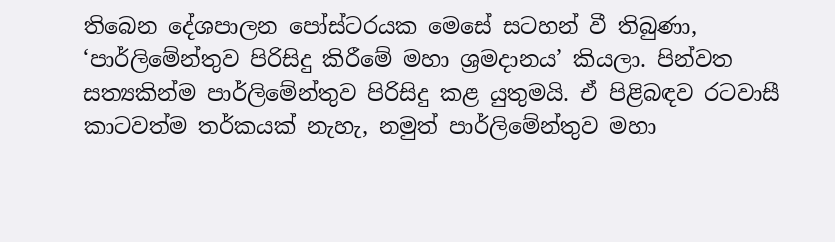තිබෙන දේශපාලන පෝස්ටරයක මෙසේ සටහන් වී තිබුණා, ‘පාර්ලිමේන්තුව පිරිසිදු කිරීමේ මහා ශ්‍රමදානය’ කියලා. පින්වත සත්‍යකින්ම පාර්ලිමේන්තුව පිරිසිදු කළ යුතුමයි. ඒ පිළිබඳව රටවාසී කාටවත්ම තර්කයක් නැහැ, නමුත් පාර්ලිමේන්තුව මහා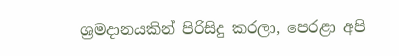ශ්‍රමදානයකින් පිරිසිදු කරලා, පෙරළා අපි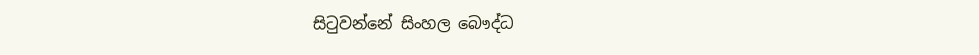සිටුවන්නේ සිංහල බෞද්ධ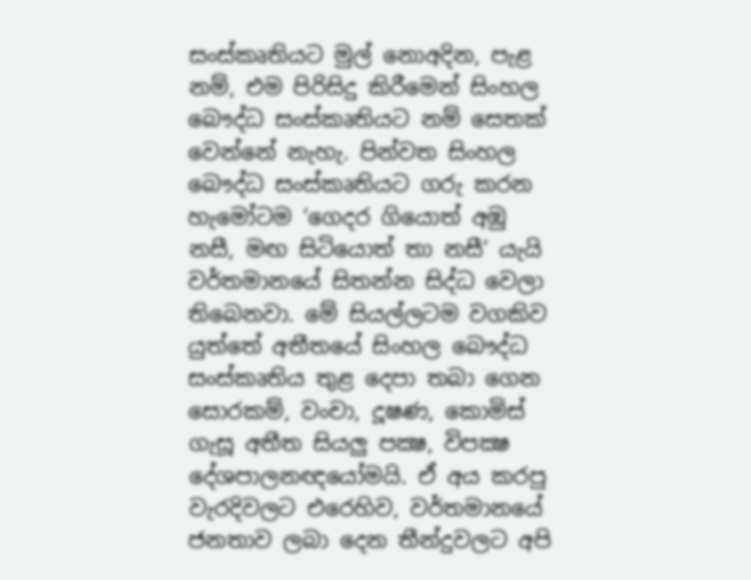සංස්කෘතියට මුල් නොඅදින, පැළ නම්, එම පිරිසිදු කිරීමෙන් සිංහල බෞද්ධ සංස්කෘතියට නම් සෙතක් වෙන්නේ නැහැ. පින්වත සිංහල බෞද්ධ සංස්කෘතියට ගරු කරන හැමෝටම ‘ගෙදර ගියොත් අඹු නසී, මඟ සිටියොත් තා නසී’ යැයි වර්තමානයේ සිතන්න සිද්ධ වෙලා තිබෙනවා. මේ සියල්ලටම වගකිව යුත්තේ අතීතයේ සිංහල බෞද්ධ සංස්කෘතිය තුළ දෙපා තබා ගෙන සොරකම්, වංචා, දූෂණ, කොමිස් ගැසූ අතීත සියලු පක්‍ෂ, විපක්‍ෂ දේශපාලනඥයෝමයි. ඒ අය කරපු වැරදිවලට එරෙහිව, වර්තමානයේ ජනතාව ලබා දෙන තීන්දුවලට අපි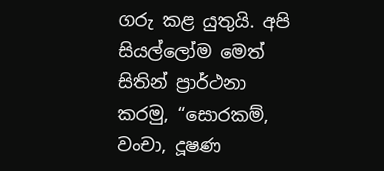ගරු කළ යුතුයි. අපි සියල්ලෝම මෙත් සිතින් ප්‍රාර්ථනා කරමු, “සොරකම්, වංචා, දූෂණ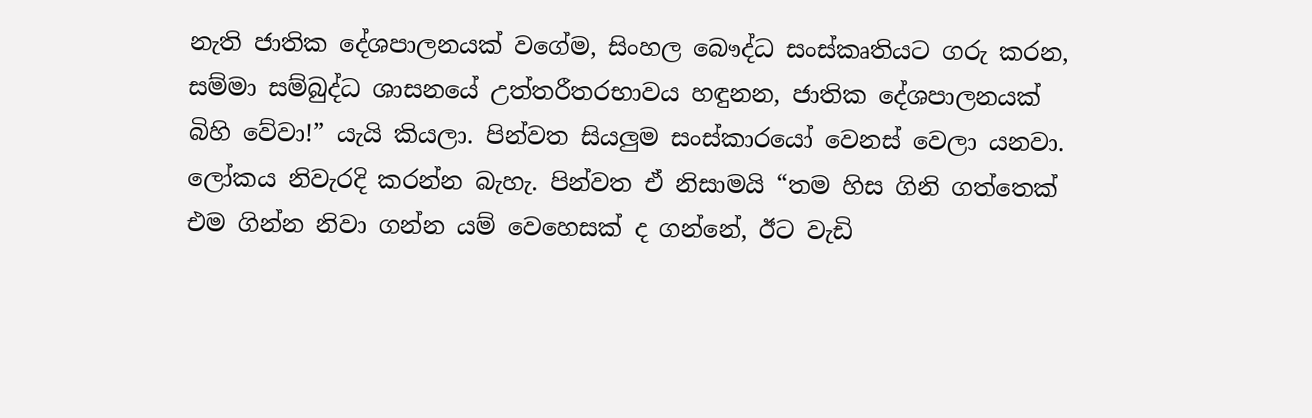නැති ජාතික දේශපාලනයක් වගේම, සිංහල බෞද්ධ සංස්කෘතියට ගරු කරන, සම්මා සම්බුද්ධ ශාසනයේ උත්තරීතරභාවය හඳුනන, ජාතික දේශපාලනයක් බිහි වේවා!” යැයි කියලා. පින්වත සියලුම සංස්කාරයෝ වෙනස් වෙලා යනවා. ලෝකය නිවැරදි කරන්න බැහැ. පින්වත ඒ නිසාමයි “තම හිස ගිනි ගත්තෙක් එම ගින්න නිවා ගන්න යම් වෙහෙසක් ද ගන්නේ, ඊට වැඩි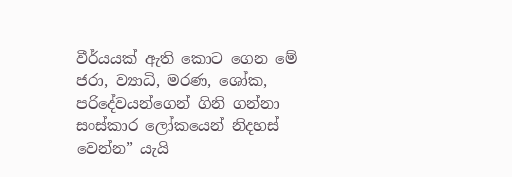වීර්යයක් ඇති කොට ගෙන මේ ජරා, ව්‍යාධි, මරණ, ශෝක, පරිදේවයන්ගෙන් ගිනි ගන්නා සංස්කාර ලෝකයෙන් නිදහස් වෙන්න” යැයි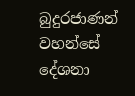බුදුරජාණන් වහන්සේ දේශනා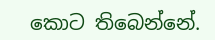කොට තිබෙන්නේ.